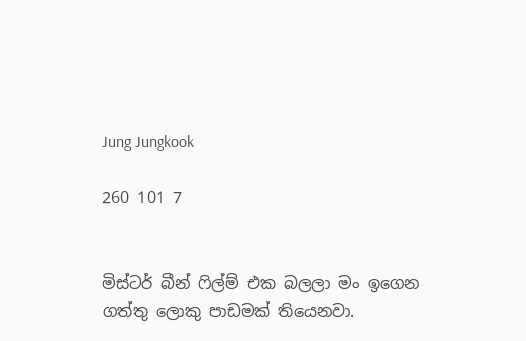Jung Jungkook

260 101 7


මිස්ටර් බීන් ෆිල්ම් එක බලලා මං ඉගෙන ගත්තු ලොකු පාඩමක් තියෙනවා.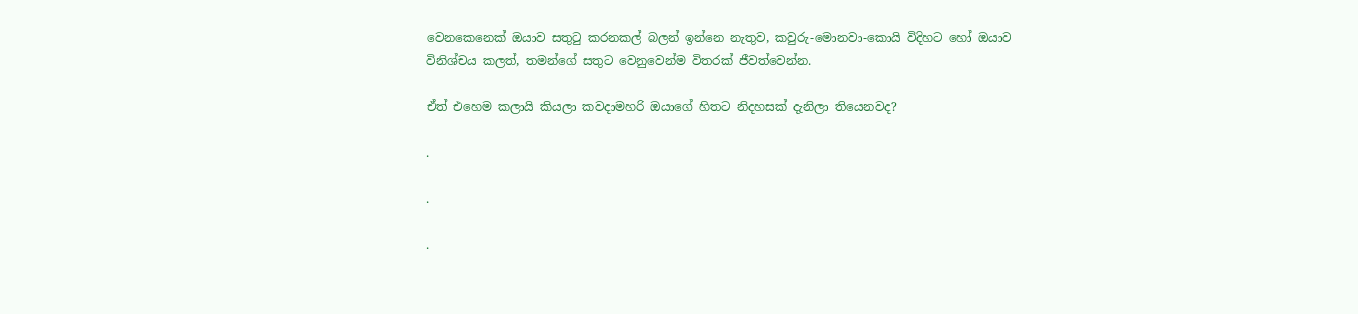වෙනකෙනෙක් ඔයාව සතුටු කරනකල් බලන් ඉන්නෙ නැතුව, කවුරු-මොනවා-කොයි විදිහට හෝ ඔයාව විනිශ්චය කලත්, තමන්ගේ සතුට වෙනුවෙන්ම විතරක් ජීවත්වෙන්න.

ඒත් එහෙම කලායි කියලා කවදාමහරි ඔයාගේ හිතට නිදහසක් දැනිලා තියෙනවද?

.

.

.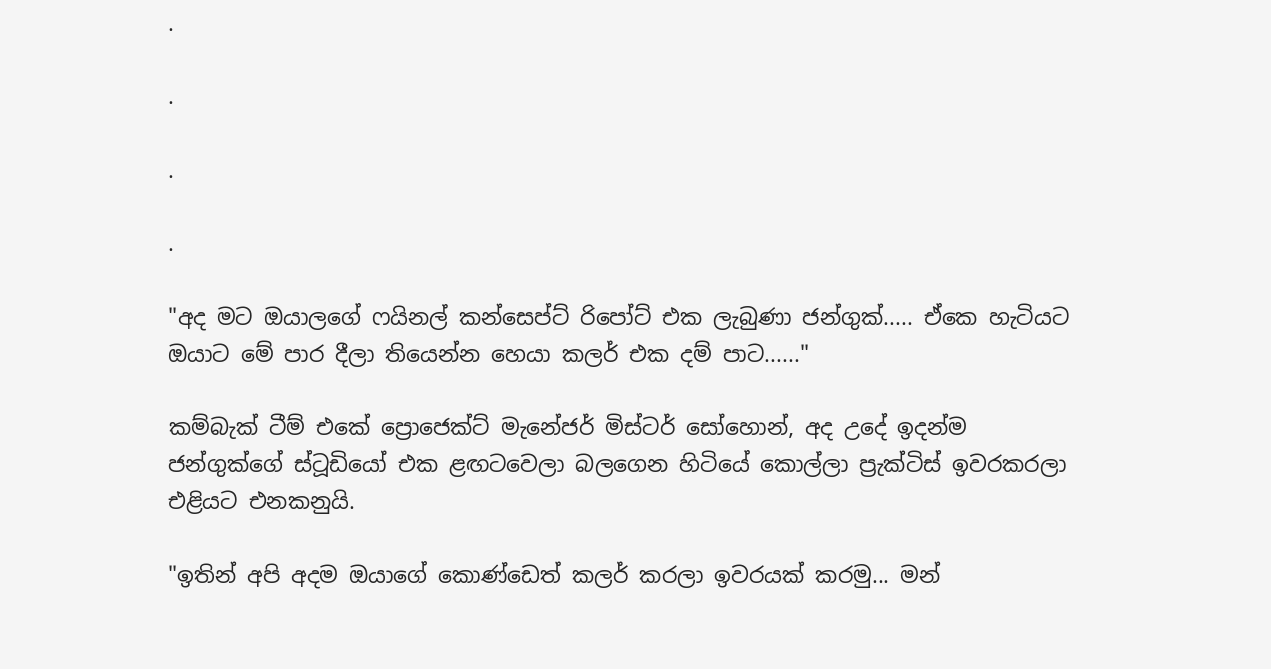.

.

.

.

"අද මට ඔයාලගේ ෆයිනල් කන්සෙප්ට් රිපෝට් එක ලැබුණා ජන්ගුක්..... ඒකෙ හැටියට ඔයාට මේ පාර දීලා තියෙන්න හෙයා කලර් එක දම් පාට......"

කම්බැක් ටීම් එකේ ප්‍රොජෙක්ට් මැනේජර් මිස්ටර් සෝහොන්, අද උදේ ඉදන්ම ජන්ගුක්ගේ ස්ටූඩියෝ එක ළඟටවෙලා බලගෙන හිටියේ කොල්ලා ප්‍රැක්ටිස් ඉවරකරලා එළියට එනකනුයි.

"ඉතින් අපි අදම ඔයාගේ කොණ්ඩෙත් කලර් කරලා ඉවරයක් කරමු... මන්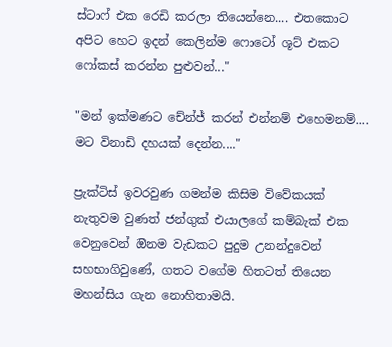ස්ටාෆ් එක රෙඩි කරලා තියෙන්නෙ.... එතකොට අපිට හෙට ඉදන් කෙලින්ම ෆොටෝ ශූට් එකට ෆෝකස් කරන්න පුළුවන්..."

"මන් ඉක්මණට චේන්ජ් කරන් එන්නම් එහෙමනම්.... මට විනාඩි දහයක් දෙන්න...."

ප්‍රැක්ටිස් ඉවරවුණ ගමන්ම කිසිම විවේකයක් නැතුවම වුණත් ජන්ගුක් එයාලගේ කම්බැක් එක වෙනුවෙන් ඔිනම වැඩකට පුදුම උනන්දුවෙන් සහභාගිවුණේ, ගතට වගේම හිතටත් තියෙන මහන්සිය ගැන නොහිතාමයි.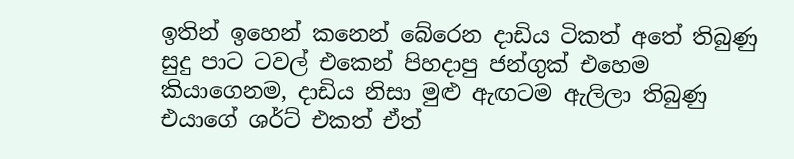ඉතින් ඉහෙන් කනෙන් බේරෙන දාඩිය ටිකත් අතේ තිබුණු සුදු පාට ටවල් එකෙන් පිහදාපු ජන්ගුක් එහෙම කියාගෙනම, දාඩිය නිසා මුළු ඇඟටම ඇලිලා තිබුණු එයාගේ ශර්ට් එකත් ඒත්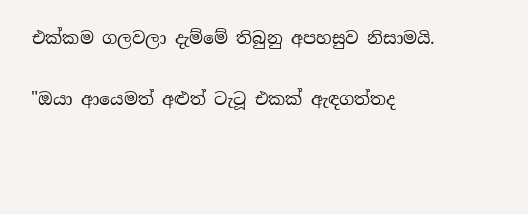එක්කම ගලවලා දැම්මේ තිබුනු අපහසුව නිසාමයි.

"ඔයා ආයෙමත් අළුත් ටැටූ එකක් ඇඳගත්තද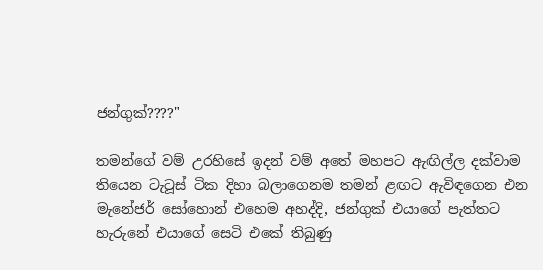ජන්ගුක්????"

තමන්ගේ වම් උරහිසේ ඉදන් වම් අතේ මහපට ඇඟිල්ල දක්වාම තියෙන ටැටූස් ටික දිහා බලාගෙනම තමන් ළඟට ඇවිඳගෙන එන මැනේජර් සෝහොන් එහෙම අහද්දි, ජන්ගුක් එයාගේ පැත්තට හැරුනේ එයාගේ සෙටි එකේ තිබුණු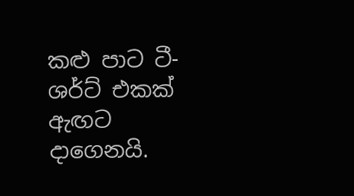කළු පාට ටී-ශර්ට් එකක් ඇඟට දාගෙනයි.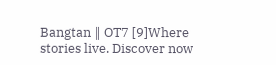Bangtan ‖ OT7 [9]Where stories live. Discover now